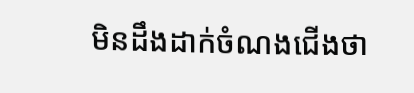មិនដឹងដាក់ចំណងជើងថា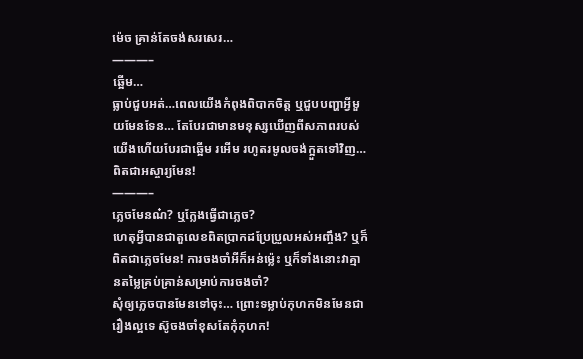ម៉េច គ្រាន់តែចង់សរសេរ…
———–
ឆ្អើម…
ធ្លាប់ជួបអត់…ពេលយើងកំពុងពិបាកចិត្ត ឬជួបបញ្ហាអ្វីមួយមែនទែន… តែបែរជាមានមនុស្សឃើញពីសភាពរបស់យើងហើយបែរជាឆ្អើម រអើម រហូតរមូលចង់ក្អួតទៅវិញ… ពិតជាអស្ចារ្យមែន!
———–
ភ្លេចមែនណ៎? ឬក្លែងធ្វើជាភ្លេច?
ហេតុអ្វីបានជាតួលេខពិតប្រាកដប្រែប្រួលអស់អញ្ចឹង? ឬក៏ពិតជាភ្លេចមែន! ការចងចាំអីក៏អន់ម៉្លេះ ឬក៏ទាំងនោះវាគ្មានតម្លៃគ្រប់គ្រាន់សម្រាប់ការចងចាំ?
សុំឲ្យភ្លេចបានមែនទៅចុះ… ព្រោះទម្លាប់កុហកមិនមែនជារឿងល្អទេ ស៊ូចងចាំខុសតែកុំកុហក!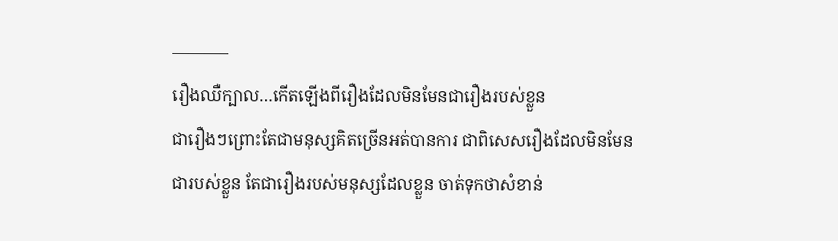———–
រឿងឈឺក្បាល…កើតឡើងពីរឿងដែលមិនមែនជារឿងរបស់ខ្លួន
ជារឿងៗព្រោះតែជាមនុស្សគិតច្រើនអត់បានការ ជាពិសេសរឿងដែលមិនមែនជារបស់ខ្លួន តែជារឿងរបស់មនុស្សដែលខ្លួន ចាត់ទុកថាសំខាន់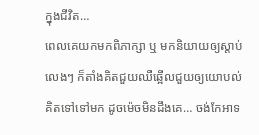ក្នុងជីវិត…
ពេលគេយកមកពិភាក្សា ឬ មកនិយាយឲ្យស្តាប់លេងៗ ក៏តាំងគិតជួយឈឺឆ្អើលជួយឲ្យយោបល់ គិតទៅទៅមក ដូចម៉េចមិនដឹងគេ… ចង់កែអាទ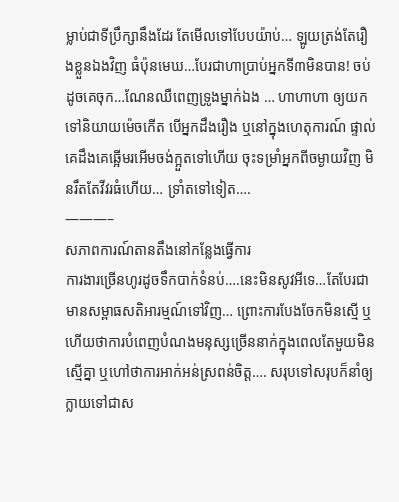ម្លាប់ជាទីប្រឹក្សានឹងដែរ តែមើលទៅបែបយ៉ាប់… ឡូយត្រង់តែរឿងខ្លួនឯងវិញ ធំប៉ុនមេឃ…បែរជាហាប្រាប់អ្នកទី៣មិនបាន! ចប់ដូចគេចុក…ណែនឈឺពេញទ្រូងម្នាក់ឯង … ហាហាហា ឲ្យយកទៅនិយាយម៉េចកើត បើអ្នកដឹងរឿង ឬនៅក្នុងហេតុការណ៍ ផ្ទាល់ គេដឹងគេឆ្អើមរអើមចង់ក្អួតទៅហើយ ចុះទម្រាំអ្នកពីចម្ងាយវិញ មិនរឹតតែវីវរធំហើយ… ទ្រាំតទៅទៀត….
———–
សភាពការណ៍តានតឹងនៅកន្លែងធ្វើការ
ការងារច្រើនហូរដូចទឹកបាក់ទំនប់….នេះមិនសូវអីទេ…តែបែរជាមានសម្ពាធសតិអារម្មណ៍ទៅវិញ… ព្រោះការបែងចែកមិនស្មើ ឬ ហើយថាការបំពេញបំណងមនុស្សច្រើននាក់ក្នុងពេលតែមួយមិនស្មើគ្នា ឬហៅថាការអាក់អន់ស្រពន់ចិត្ត…. សរុបទៅសរុបក៏នាំឲ្យក្លាយទៅជាស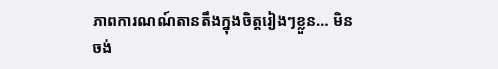ភាពការណណ៍តានតឹងក្នុងចិត្តរៀងៗខ្លួន… មិនចង់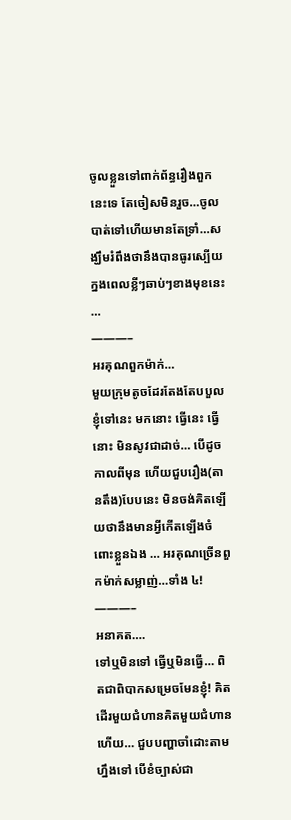ចូលខ្លួនទៅពាក់ព័ន្ធរឿងពួកនេះទេ តែចៀសមិនរួច…ចូលបាត់ទៅហើយមានតែទ្រាំ…សង្ឃឹមរំពឹងថានឹងបានធូរស្បើយក្នងពេលខ្លីៗឆាប់ៗខាងមុខនេះ …
———–
អរគុណពួកម៉ាក់…
មួយក្រុមតូចដែរតែងតែបបួលខ្ញុំទៅនេះ មកនោះ ធ្វើនេះ ធ្វើនោះ មិនសូវជាដាច់… បើដូចកាលពីមុន ហើយជួបរឿង(តានតឹង)បែបនេះ មិនចង់គិតឡើយថានឹងមានអ្វីកើតឡើងចំពោះខ្លួនឯង … អរគុណច្រើនពួកម៉ាក់សម្លាញ់…ទាំង ៤!
———–
អនាគត….
ទៅឬមិនទៅ ធ្វើឬមិនធ្វើ… ពិតជាពិបាកសម្រេចមែនខ្ញុំ! គិតដើរមួយជំហានគិតមួយជំហានហើយ… ជួបបញ្ហាចាំដោះតាមហ្នឹងទៅ បើខំច្បាស់ជា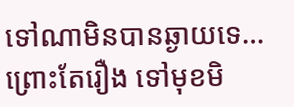ទៅណាមិនបានឆ្ងាយទេ… ព្រោះតែរឿង ទៅមុខមិ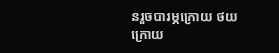នរួចបារម្ភក្រោយ ថយក្រោយ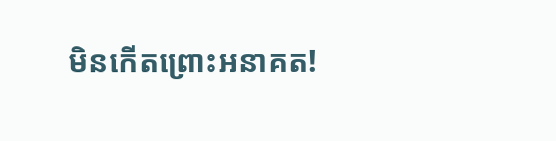មិនកើតព្រោះអនាគត!